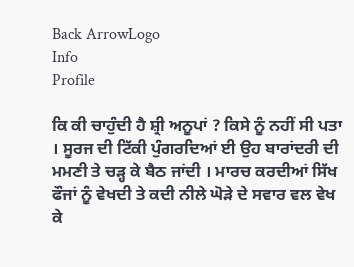Back ArrowLogo
Info
Profile

ਕਿ ਕੀ ਚਾਹੁੰਦੀ ਹੈ ਸ਼੍ਰੀ ਅਨੂਪਾਂ ? ਕਿਸੇ ਨੂੰ ਨਹੀਂ ਸੀ ਪਤਾ । ਸੂਰਜ ਦੀ ਟਿੱਕੀ ਪੁੰਗਰਦਿਆਂ ਈ ਉਹ ਬਾਰਾਂਦਰੀ ਦੀ ਮਮਣੀ ਤੇ ਚੜ੍ਹ ਕੇ ਬੈਠ ਜਾਂਦੀ । ਮਾਰਚ ਕਰਦੀਆਂ ਸਿੱਖ ਫੌਜਾਂ ਨੂੰ ਵੇਖਦੀ ਤੇ ਕਦੀ ਨੀਲੇ ਘੋੜੇ ਦੇ ਸਵਾਰ ਵਲ ਵੇਖ ਕੇ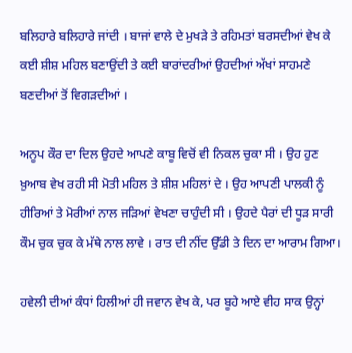ਬਲਿਹਾਰੇ ਬਲਿਹਾਰੇ ਜਾਂਦੀ । ਬਾਜਾਂ ਵਾਲੇ ਦੇ ਮੁਖੜੇ ਤੇ ਰਹਿਮਤਾਂ ਬਰਸਦੀਆਂ ਵੇਖ ਕੇ ਕਈ ਸ਼ੀਸ਼ ਮਹਿਲ ਬਣਾਉਂਦੀ ਤੇ ਕਈ ਬਾਰਾਂਦਰੀਆਂ ਉਹਦੀਆਂ ਅੱਖਾਂ ਸਾਹਮਣੇ ਬਣਦੀਆਂ ਤੋਂ ਵਿਗੜਦੀਆਂ ।

ਅਨੂਪ ਕੌਰ ਦਾ ਦਿਲ ਉਹਦੇ ਆਪਣੇ ਕਾਬੂ ਵਿਚੋਂ ਵੀ ਨਿਕਲ ਚੁਕਾ ਸੀ । ਉਹ ਹੁਣ ਖ਼ੁਆਬ ਵੇਖ ਰਹੀ ਸੀ ਮੋਤੀ ਮਹਿਲ ਤੇ ਸ਼ੀਸ਼ ਮਹਿਲਾਂ ਦੇ । ਉਹ ਆਪਣੀ ਪਾਲਕੀ ਨੂੰ ਹੀਰਿਆਂ ਤੇ ਮੋਰੀਆਂ ਨਾਲ ਜੜਿਆਂ ਵੇਖਣਾ ਚਾਹੁੰਦੀ ਸੀ । ਉਹਦੇ ਪੈਰਾਂ ਦੀ ਧੂੜ ਸਾਰੀ ਕੌਮ ਚੁਕ ਚੁਕ ਕੇ ਮੱਥੇ ਨਾਲ ਲਾਵੇ । ਰਾਤ ਦੀ ਨੀਂਦ ਉੱਡੀ ਤੇ ਦਿਨ ਦਾ ਆਰਾਮ ਗਿਆ।

ਹਵੇਲੀ ਦੀਆਂ ਕੰਧਾਂ ਹਿਲੀਆਂ ਹੀ ਜਵਾਨ ਵੇਖ ਕੇ, ਪਰ ਬੂਹੇ ਆਏ ਵੀਹ ਸਾਕ ਉਨ੍ਹਾਂ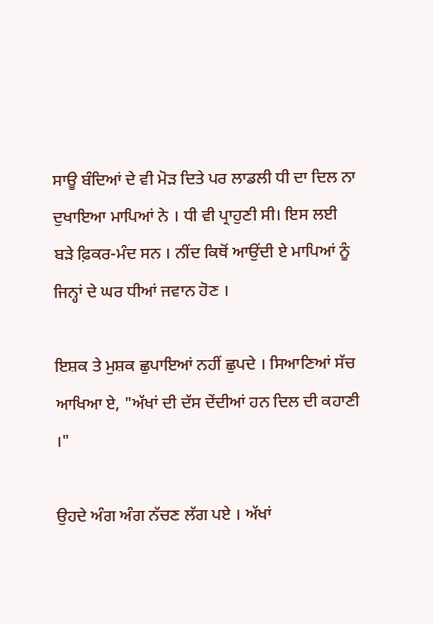ਸਾਊ ਬੰਦਿਆਂ ਦੇ ਵੀ ਮੋੜ ਦਿਤੇ ਪਰ ਲਾਡਲੀ ਧੀ ਦਾ ਦਿਲ ਨਾ ਦੁਖਾਇਆ ਮਾਪਿਆਂ ਨੇ । ਧੀ ਵੀ ਪ੍ਰਾਹੁਣੀ ਸੀ। ਇਸ ਲਈ ਬੜੇ ਫ਼ਿਕਰ-ਮੰਦ ਸਨ । ਨੀਂਦ ਕਿਥੋਂ ਆਉਂਦੀ ਏ ਮਾਪਿਆਂ ਨੂੰ ਜਿਨ੍ਹਾਂ ਦੇ ਘਰ ਧੀਆਂ ਜਵਾਨ ਹੋਣ ।

ਇਸ਼ਕ ਤੇ ਮੁਸ਼ਕ ਛੁਪਾਇਆਂ ਨਹੀਂ ਛੁਪਦੇ । ਸਿਆਣਿਆਂ ਸੱਚ ਆਖਿਆ ਏ, "ਅੱਖਾਂ ਦੀ ਦੱਸ ਦੇਂਦੀਆਂ ਹਨ ਦਿਲ ਦੀ ਕਹਾਣੀ ।"

ਉਹਦੇ ਅੰਗ ਅੰਗ ਨੱਚਣ ਲੱਗ ਪਏ । ਅੱਖਾਂ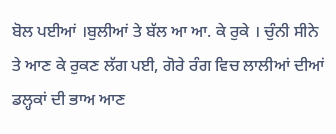ਬੋਲ ਪਈਆਂ ।ਬੁਲੀਆਂ ਤੇ ਬੱਲ ਆ ਆ. ਕੇ ਰੁਕੇ । ਚੁੰਨੀ ਸੀਨੇ ਤੇ ਆਣ ਕੇ ਰੁਕਣ ਲੱਗ ਪਈ, ਗੋਰੇ ਰੰਗ ਵਿਚ ਲਾਲੀਆਂ ਦੀਆਂ ਡਲ੍ਹਕਾਂ ਦੀ ਭਾਅ ਆਣ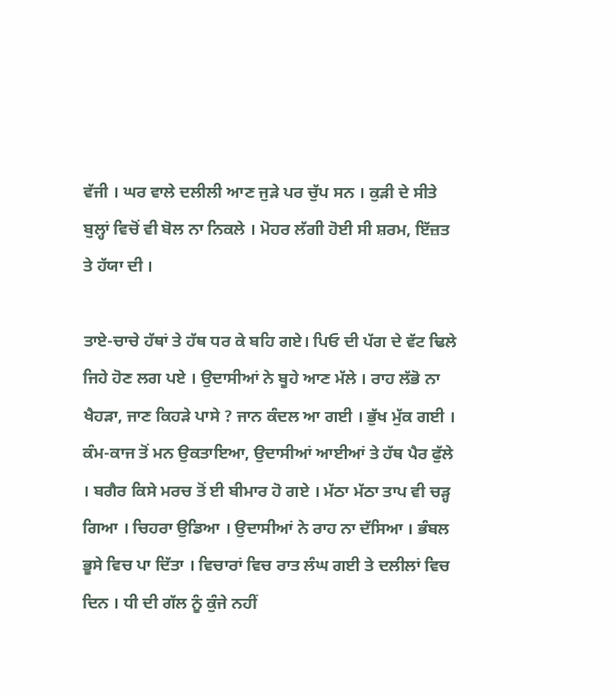ਵੱਜੀ । ਘਰ ਵਾਲੇ ਦਲੀਲੀ ਆਣ ਜੁੜੇ ਪਰ ਚੁੱਪ ਸਨ । ਕੁੜੀ ਦੇ ਸੀਤੇ ਬੁਲ੍ਹਾਂ ਵਿਚੋਂ ਵੀ ਬੋਲ ਨਾ ਨਿਕਲੇ । ਮੋਹਰ ਲੱਗੀ ਹੋਈ ਸੀ ਸ਼ਰਮ, ਇੱਜ਼ਤ ਤੇ ਹੱਯਾ ਦੀ ।

ਤਾਏ-ਚਾਚੇ ਹੱਥਾਂ ਤੇ ਹੱਥ ਧਰ ਕੇ ਬਹਿ ਗਏ। ਪਿਓ ਦੀ ਪੱਗ ਦੇ ਵੱਟ ਢਿਲੇ ਜਿਹੇ ਹੋਣ ਲਗ ਪਏ । ਉਦਾਸੀਆਂ ਨੇ ਬੂਹੇ ਆਣ ਮੱਲੇ । ਰਾਹ ਲੱਭੋ ਨਾ ਖੈਹੜਾ, ਜਾਣ ਕਿਹੜੇ ਪਾਸੇ ? ਜਾਨ ਕੰਦਲ ਆ ਗਈ । ਭੁੱਖ ਮੁੱਕ ਗਈ । ਕੰਮ-ਕਾਜ ਤੋਂ ਮਨ ਉਕਤਾਇਆ, ਉਦਾਸੀਆਂ ਆਈਆਂ ਤੇ ਹੱਥ ਪੈਰ ਫੁੱਲੇ । ਬਗੈਰ ਕਿਸੇ ਮਰਚ ਤੋਂ ਈ ਬੀਮਾਰ ਹੋ ਗਏ । ਮੱਠਾ ਮੱਠਾ ਤਾਪ ਵੀ ਚੜ੍ਹ ਗਿਆ । ਚਿਹਰਾ ਉਡਿਆ । ਉਦਾਸੀਆਂ ਨੇ ਰਾਹ ਨਾ ਦੱਸਿਆ । ਭੰਬਲ ਭੂਸੇ ਵਿਚ ਪਾ ਦਿੱਤਾ । ਵਿਚਾਰਾਂ ਵਿਚ ਰਾਤ ਲੰਘ ਗਈ ਤੇ ਦਲੀਲਾਂ ਵਿਚ ਦਿਨ । ਧੀ ਦੀ ਗੱਲ ਨੂੰ ਕੁੰਜੇ ਨਹੀਂ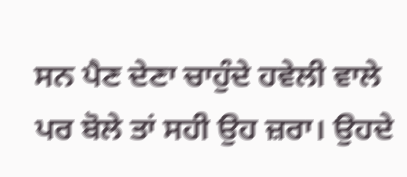ਸਨ ਪੈਣ ਦੇਣਾ ਚਾਹੁੰਦੇ ਹਵੇਲੀ ਵਾਲੇ ਪਰ ਬੋਲੇ ਤਾਂ ਸਹੀ ਉਹ ਜ਼ਰਾ। ਉਹਦੇ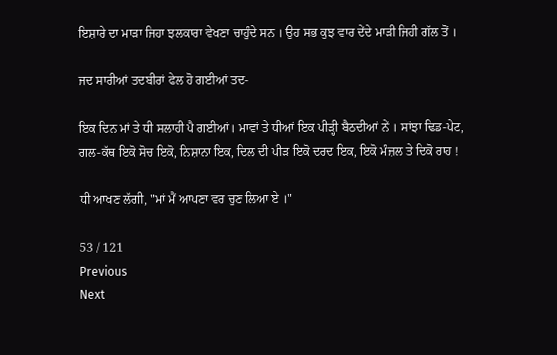ਇਸ਼ਾਰੇ ਦਾ ਮਾੜਾ ਜਿਹਾ ਝਲਕਾਰਾ ਵੇਖਣਾ ਚਾਹੁੰਦੇ ਸਨ । ਉਹ ਸਭ ਕੁਝ ਵਾਰ ਦੇਂਦੇ ਮਾੜੀ ਜਿਹੀ ਗੱਲ ਤੋਂ ।

ਜਦ ਸਾਰੀਆਂ ਤਦਬੀਰਾਂ ਫੇਲ ਹੋ ਗਈਆਂ ਤਦ-

ਇਕ ਦਿਨ ਮਾਂ ਤੇ ਧੀ ਸਲਾਹੀ ਪੈ ਗਈਆਂ। ਮਾਵਾਂ ਤੇ ਧੀਆਂ ਇਕ ਪੀੜ੍ਹੀ ਬੈਠਦੀਆਂ ਨੇਂ । ਸਾਂਝਾ ਢਿਡ-ਪੇਟ, ਗਲ-ਕੱਥ ਇਕੋ ਸੋਚ ਇਕੋ, ਨਿਸ਼ਾਨਾ ਇਕ, ਦਿਲ ਦੀ ਪੀੜ ਇਕੋ ਦਰਦ ਇਕ, ਇਕੋ ਮੰਜ਼ਲ ਤੇ ਦਿਕੋ ਰਾਹ !

ਧੀ ਆਖਣ ਲੱਗੀ, "ਮਾਂ ਮੈਂ ਆਪਣਾ ਵਰ ਚੁਣ ਲਿਆ ਏ ।"

53 / 121
Previous
Next